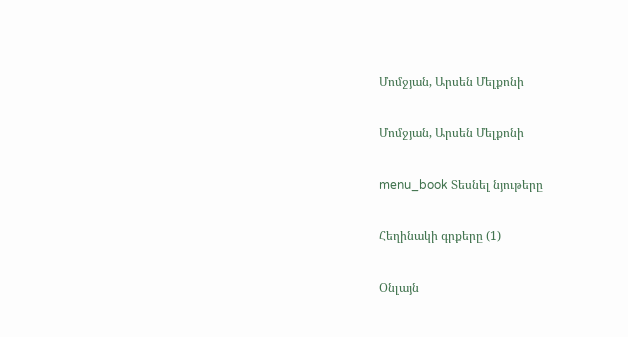Մոմջյան, Արսեն Մելքոնի

Մոմջյան, Արսեն Մելքոնի

menu_book Տեսնել նյութերը

Հեղինակի գրքերը (1)

Օնլայն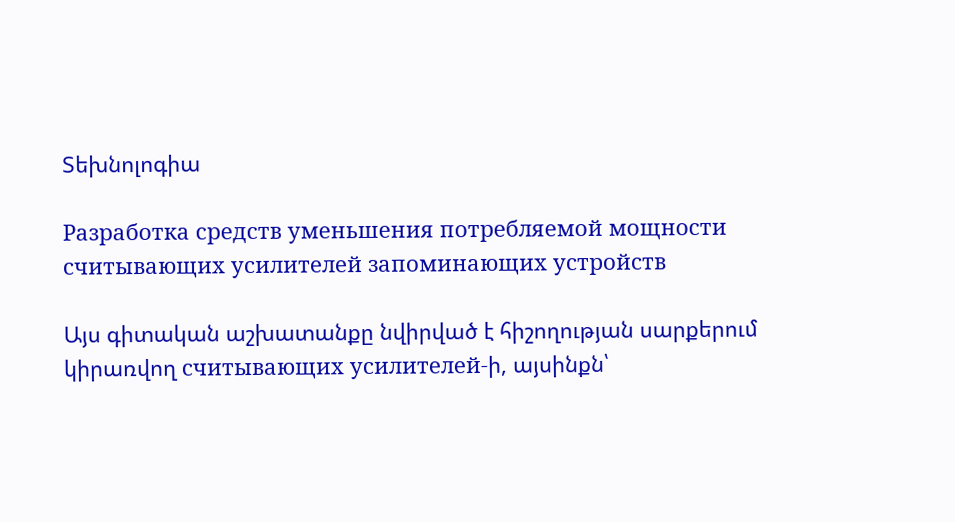Տեխնոլոգիա

Разработка средств уменьшения потребляемой мощности считывающих усилителей запоминающих устройств

Այս գիտական աշխատանքը նվիրված է հիշողության սարքերում կիրառվող считывающих усилителей-ի, այսինքն՝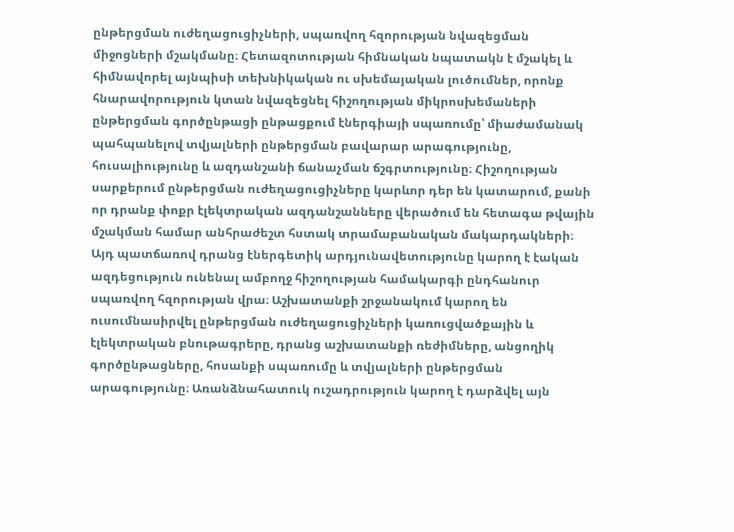ընթերցման ուժեղացուցիչների, սպառվող հզորության նվազեցման միջոցների մշակմանը։ Հետազոտության հիմնական նպատակն է մշակել և հիմնավորել այնպիսի տեխնիկական ու սխեմայական լուծումներ, որոնք հնարավորություն կտան նվազեցնել հիշողության միկրոսխեմաների ընթերցման գործընթացի ընթացքում էներգիայի սպառումը՝ միաժամանակ պահպանելով տվյալների ընթերցման բավարար արագությունը, հուսալիությունը և ազդանշանի ճանաչման ճշգրտությունը։ Հիշողության սարքերում ընթերցման ուժեղացուցիչները կարևոր դեր են կատարում, քանի որ դրանք փոքր էլեկտրական ազդանշանները վերածում են հետագա թվային մշակման համար անհրաժեշտ հստակ տրամաբանական մակարդակների։ Այդ պատճառով դրանց էներգետիկ արդյունավետությունը կարող է էական ազդեցություն ունենալ ամբողջ հիշողության համակարգի ընդհանուր սպառվող հզորության վրա։ Աշխատանքի շրջանակում կարող են ուսումնասիրվել ընթերցման ուժեղացուցիչների կառուցվածքային և էլեկտրական բնութագրերը, դրանց աշխատանքի ռեժիմները, անցողիկ գործընթացները, հոսանքի սպառումը և տվյալների ընթերցման արագությունը։ Առանձնահատուկ ուշադրություն կարող է դարձվել այն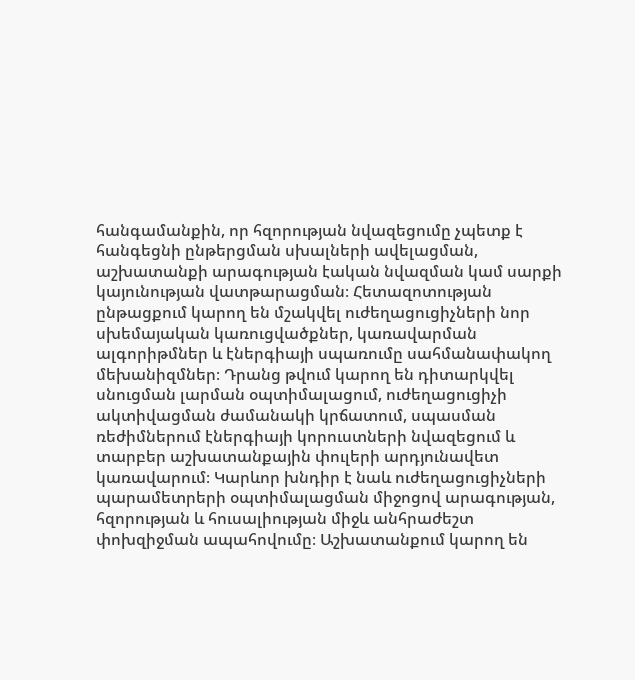հանգամանքին, որ հզորության նվազեցումը չպետք է հանգեցնի ընթերցման սխալների ավելացման, աշխատանքի արագության էական նվազման կամ սարքի կայունության վատթարացման։ Հետազոտության ընթացքում կարող են մշակվել ուժեղացուցիչների նոր սխեմայական կառուցվածքներ, կառավարման ալգորիթմներ և էներգիայի սպառումը սահմանափակող մեխանիզմներ։ Դրանց թվում կարող են դիտարկվել սնուցման լարման օպտիմալացում, ուժեղացուցիչի ակտիվացման ժամանակի կրճատում, սպասման ռեժիմներում էներգիայի կորուստների նվազեցում և տարբեր աշխատանքային փուլերի արդյունավետ կառավարում։ Կարևոր խնդիր է նաև ուժեղացուցիչների պարամետրերի օպտիմալացման միջոցով արագության, հզորության և հուսալիության միջև անհրաժեշտ փոխզիջման ապահովումը։ Աշխատանքում կարող են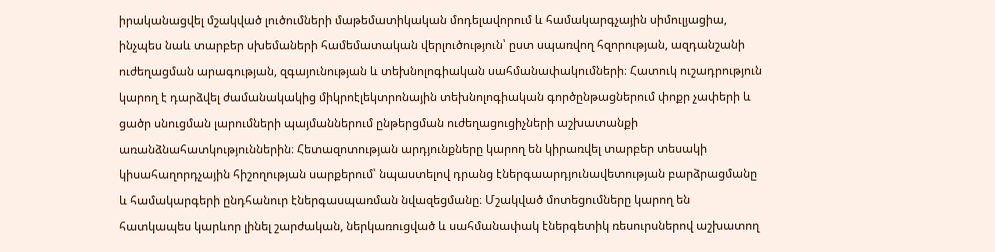իրականացվել մշակված լուծումների մաթեմատիկական մոդելավորում և համակարգչային սիմուլյացիա, ինչպես նաև տարբեր սխեմաների համեմատական վերլուծություն՝ ըստ սպառվող հզորության, ազդանշանի ուժեղացման արագության, զգայունության և տեխնոլոգիական սահմանափակումների։ Հատուկ ուշադրություն կարող է դարձվել ժամանակակից միկրոէլեկտրոնային տեխնոլոգիական գործընթացներում փոքր չափերի և ցածր սնուցման լարումների պայմաններում ընթերցման ուժեղացուցիչների աշխատանքի առանձնահատկություններին։ Հետազոտության արդյունքները կարող են կիրառվել տարբեր տեսակի կիսահաղորդչային հիշողության սարքերում՝ նպաստելով դրանց էներգաարդյունավետության բարձրացմանը և համակարգերի ընդհանուր էներգասպառման նվազեցմանը։ Մշակված մոտեցումները կարող են հատկապես կարևոր լինել շարժական, ներկառուցված և սահմանափակ էներգետիկ ռեսուրսներով աշխատող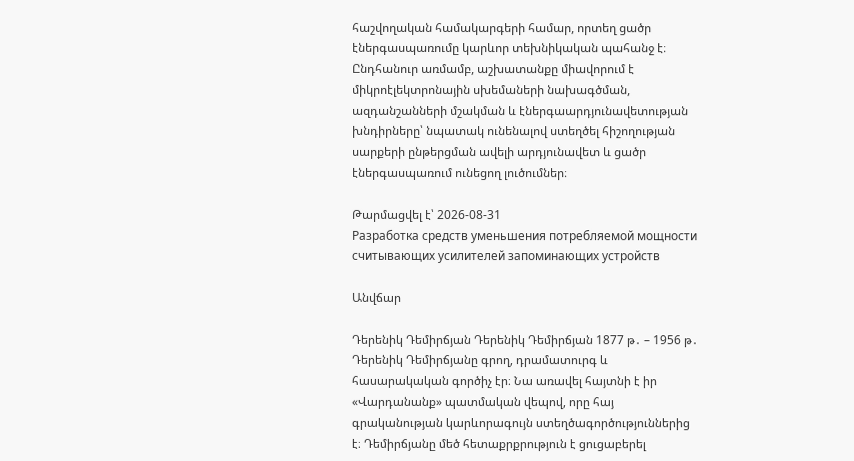հաշվողական համակարգերի համար, որտեղ ցածր էներգասպառումը կարևոր տեխնիկական պահանջ է։ Ընդհանուր առմամբ, աշխատանքը միավորում է միկրոէլեկտրոնային սխեմաների նախագծման, ազդանշանների մշակման և էներգաարդյունավետության խնդիրները՝ նպատակ ունենալով ստեղծել հիշողության սարքերի ընթերցման ավելի արդյունավետ և ցածր էներգասպառում ունեցող լուծումներ։

Թարմացվել է՝ 2026-08-31
Разработка средств уменьшения потребляемой мощности считывающих усилителей запоминающих устройств

Անվճար

Դերենիկ Դեմիրճյան Դերենիկ Դեմիրճյան 1877 թ․ – 1956 թ․ Դերենիկ Դեմիրճյանը գրող, դրամատուրգ և հասարակական գործիչ էր։ Նա առավել հայտնի է իր «Վարդանանք» պատմական վեպով, որը հայ գրականության կարևորագույն ստեղծագործություններից է։ Դեմիրճյանը մեծ հետաքրքրություն է ցուցաբերել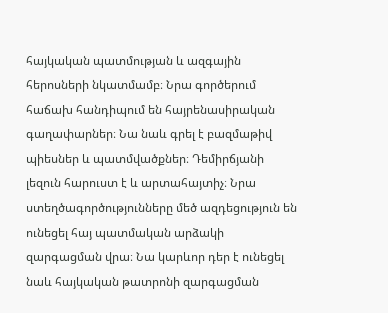հայկական պատմության և ազգային հերոսների նկատմամբ։ Նրա գործերում հաճախ հանդիպում են հայրենասիրական գաղափարներ։ Նա նաև գրել է բազմաթիվ պիեսներ և պատմվածքներ։ Դեմիրճյանի լեզուն հարուստ է և արտահայտիչ։ Նրա ստեղծագործությունները մեծ ազդեցություն են ունեցել հայ պատմական արձակի զարգացման վրա։ Նա կարևոր դեր է ունեցել նաև հայկական թատրոնի զարգացման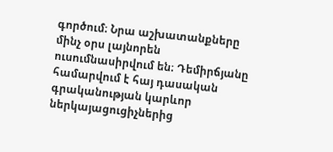գործում։ Նրա աշխատանքները մինչ օրս լայնորեն ուսումնասիրվում են։ Դեմիրճյանը համարվում է հայ դասական գրականության կարևոր ներկայացուցիչներից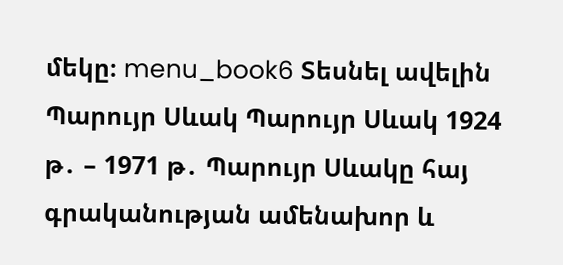մեկը։ menu_book6 Տեսնել ավելին Պարույր Սևակ Պարույր Սևակ 1924 թ․ – 1971 թ․ Պարույր Սևակը հայ գրականության ամենախոր և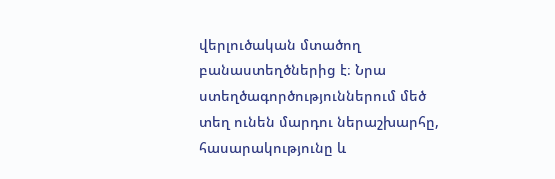վերլուծական մտածող բանաստեղծներից է։ Նրա ստեղծագործություններում մեծ տեղ ունեն մարդու ներաշխարհը, հասարակությունը և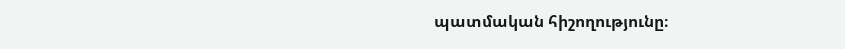պատմական հիշողությունը։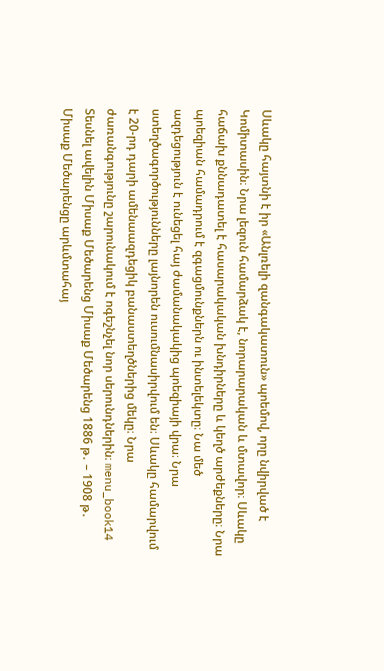Սևակը հայտնի է իր «Անլռելի զանգակատուն» պոեմով, որը նվիրված է Կոմիտասին։ Նրա լեզուն համարձակ է, նորարարական և մտավոր։ Սևակը հաճախ քննադատել է հասարակական խնդիրները և կեղծ արժեքները։ Նրա պոեզիան համադրում է զգացմունքներն ու ինտելեկտը։ Նա մեծ ազդեցություն է ունեցել հայ ժամանակակից պոեզիայի վրա։ Նրա ստեղծագործությունները լայնորեն ուսումնասիրվում են։ Սևակը համարվում է 20-րդ դարի ամենաազդեցիկ բանաստեղծներից մեկը։ Նրա ժառանգությունը շարունակում է ոգեշնչել նոր սերունդներին։ menu_book14 Տեսնել ավելին Միսաք Մեծարենց Միսաք Մեծարենց 1886 թ․ – 1908 թ․ Միսաք Մեծարենցը արևմտահայ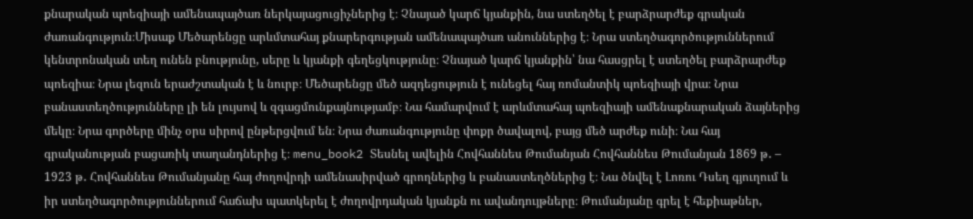քնարական պոեզիայի ամենապայծառ ներկայացուցիչներից է։ Չնայած կարճ կյանքին, նա ստեղծել է բարձրարժեք գրական ժառանգություն։Միսաք Մեծարենցը արևմտահայ քնարերգության ամենապայծառ անուններից է։ Նրա ստեղծագործություններում կենտրոնական տեղ ունեն բնությունը, սերը և կյանքի գեղեցկությունը։ Չնայած կարճ կյանքին՝ նա հասցրել է ստեղծել բարձրարժեք պոեզիա։ Նրա լեզուն երաժշտական է և նուրբ։ Մեծարենցը մեծ ազդեցություն է ունեցել հայ ռոմանտիկ պոեզիայի վրա։ Նրա բանաստեղծությունները լի են լույսով և զգացմունքայնությամբ։ Նա համարվում է արևմտահայ պոեզիայի ամենաքնարական ձայներից մեկը։ Նրա գործերը մինչ օրս սիրով ընթերցվում են։ Նրա ժառանգությունը փոքր ծավալով, բայց մեծ արժեք ունի։ Նա հայ գրականության բացառիկ տաղանդներից է։ menu_book2 Տեսնել ավելին Հովհաննես Թումանյան Հովհաննես Թումանյան 1869 թ․ – 1923 թ․ Հովհաննես Թումանյանը հայ ժողովրդի ամենասիրված գրողներից և բանաստեղծներից է։ Նա ծնվել է Լոռու Դսեղ գյուղում և իր ստեղծագործություններում հաճախ պատկերել է ժողովրդական կյանքն ու ավանդույթները։ Թումանյանը գրել է հեքիաթներ,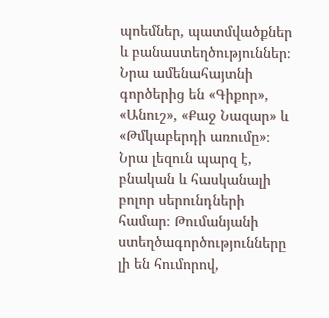պոեմներ, պատմվածքներ և բանաստեղծություններ։ Նրա ամենահայտնի գործերից են «Գիքոր», «Անուշ», «Քաջ Նազար» և «Թմկաբերդի առումը»։ Նրա լեզուն պարզ է, բնական և հասկանալի բոլոր սերունդների համար։ Թումանյանի ստեղծագործությունները լի են հումորով,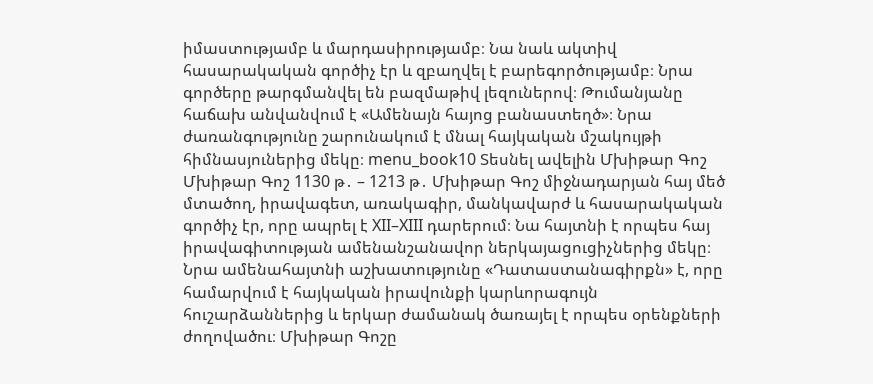իմաստությամբ և մարդասիրությամբ։ Նա նաև ակտիվ հասարակական գործիչ էր և զբաղվել է բարեգործությամբ։ Նրա գործերը թարգմանվել են բազմաթիվ լեզուներով։ Թումանյանը հաճախ անվանվում է «Ամենայն հայոց բանաստեղծ»։ Նրա ժառանգությունը շարունակում է մնալ հայկական մշակույթի հիմնասյուներից մեկը։ menu_book10 Տեսնել ավելին Մխիթար Գոշ Մխիթար Գոշ 1130 թ․ – 1213 թ․ Մխիթար Գոշ միջնադարյան հայ մեծ մտածող, իրավագետ, առակագիր, մանկավարժ և հասարակական գործիչ էր, որը ապրել է XII–XIII դարերում։ Նա հայտնի է որպես հայ իրավագիտության ամենանշանավոր ներկայացուցիչներից մեկը։ Նրա ամենահայտնի աշխատությունը «Դատաստանագիրքն» է, որը համարվում է հայկական իրավունքի կարևորագույն հուշարձաններից և երկար ժամանակ ծառայել է որպես օրենքների ժողովածու։ Մխիթար Գոշը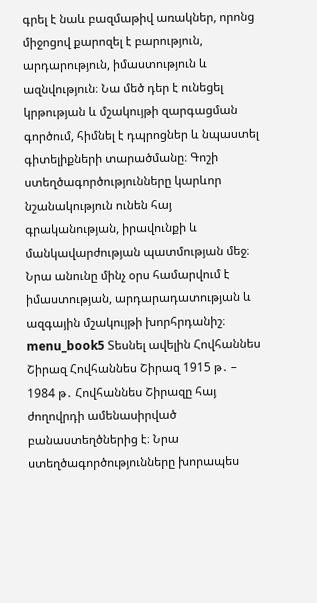գրել է նաև բազմաթիվ առակներ, որոնց միջոցով քարոզել է բարություն, արդարություն, իմաստություն և ազնվություն։ Նա մեծ դեր է ունեցել կրթության և մշակույթի զարգացման գործում, հիմնել է դպրոցներ և նպաստել գիտելիքների տարածմանը։ Գոշի ստեղծագործությունները կարևոր նշանակություն ունեն հայ գրականության, իրավունքի և մանկավարժության պատմության մեջ։ Նրա անունը մինչ օրս համարվում է իմաստության, արդարադատության և ազգային մշակույթի խորհրդանիշ։ menu_book5 Տեսնել ավելին Հովհաննես Շիրազ Հովհաննես Շիրազ 1915 թ․ – 1984 թ․ Հովհաննես Շիրազը հայ ժողովրդի ամենասիրված բանաստեղծներից է։ Նրա ստեղծագործությունները խորապես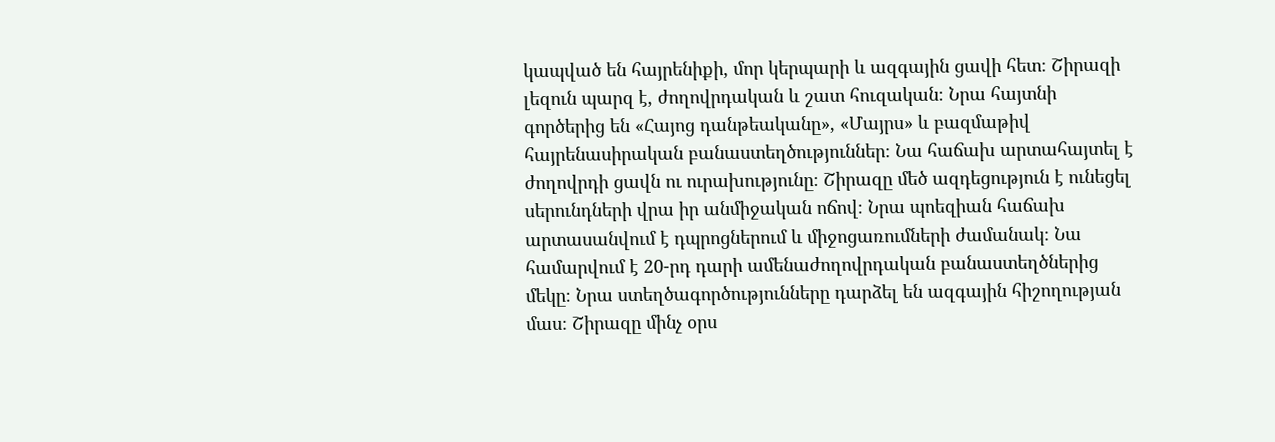կապված են հայրենիքի, մոր կերպարի և ազգային ցավի հետ։ Շիրազի լեզուն պարզ է, ժողովրդական և շատ հուզական։ Նրա հայտնի գործերից են «Հայոց դանթեականը», «Մայրս» և բազմաթիվ հայրենասիրական բանաստեղծություններ։ Նա հաճախ արտահայտել է ժողովրդի ցավն ու ուրախությունը։ Շիրազը մեծ ազդեցություն է ունեցել սերունդների վրա իր անմիջական ոճով։ Նրա պոեզիան հաճախ արտասանվում է դպրոցներում և միջոցառումների ժամանակ։ Նա համարվում է 20-րդ դարի ամենաժողովրդական բանաստեղծներից մեկը։ Նրա ստեղծագործությունները դարձել են ազգային հիշողության մաս։ Շիրազը մինչ օրս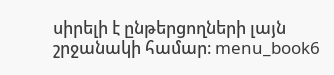սիրելի է ընթերցողների լայն շրջանակի համար։ menu_book6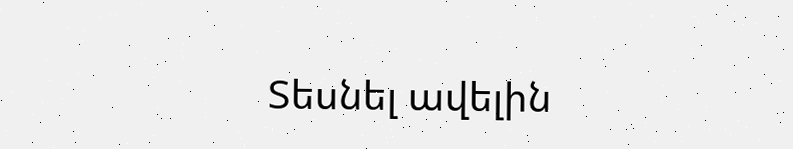Տեսնել ավելին